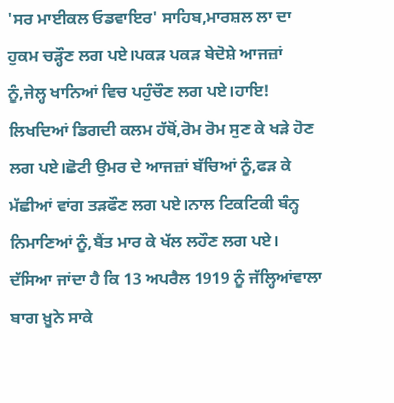'ਸਰ ਮਾਈਕਲ ਓਡਵਾਇਰ' ਸਾਹਿਬ,ਮਾਰਸ਼ਲ ਲਾ ਦਾ ਹੁਕਮ ਚੜ੍ਹੌਣ ਲਗ ਪਏ।ਪਕੜ ਪਕੜ ਬੇਦੋਸ਼ੇ ਆਜਜ਼ਾਂ ਨੂੰ,ਜੇਲ੍ਹ ਖਾਨਿਆਂ ਵਿਚ ਪਹੁੰਚੌਣ ਲਗ ਪਏ।ਹਾਇ! ਲਿਖਦਿਆਂ ਡਿਗਦੀ ਕਲਮ ਹੱਥੋਂ,ਰੋਮ ਰੋਮ ਸੁਣ ਕੇ ਖੜੇ ਹੋਣ ਲਗ ਪਏ।ਛੋਟੀ ਉਮਰ ਦੇ ਆਜਜ਼ਾਂ ਬੱਚਿਆਂ ਨੂੰ,ਫੜ ਕੇ ਮੱਛੀਆਂ ਵਾਂਗ ਤੜਫੌਣ ਲਗ ਪਏ।ਨਾਲ ਟਿਕਟਿਕੀ ਬੰਨ੍ਹ ਨਿਮਾਣਿਆਂ ਨੂੰ,ਬੈਂਤ ਮਾਰ ਕੇ ਖੱਲ ਲਹੌਣ ਲਗ ਪਏ।
ਦੱਸਿਆ ਜਾਂਦਾ ਹੈ ਕਿ 13 ਅਪਰੈਲ 1919 ਨੂੰ ਜੱਲ੍ਹਿਆਂਵਾਲਾ ਬਾਗ ਖ਼ੂਨੇ ਸਾਕੇ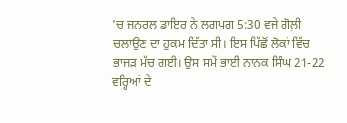'ਚ ਜਨਰਲ ਡਾਇਰ ਨੇ ਲਗਪਗ 5:30 ਵਜੇ ਗੋਲ਼ੀ ਚਲਾਉਣ ਦਾ ਹੁਕਮ ਦਿੱਤਾ ਸੀ। ਇਸ ਪਿੱਛੋਂ ਲੋਕਾਂ ਵਿੱਚ ਭਾਜੜ ਮੱਚ ਗਈ। ਉਸ ਸਮੇਂ ਭਾਈ ਨਾਨਕ ਸਿੰਘ 21-22 ਵਰ੍ਹਿਆਂ ਦੇ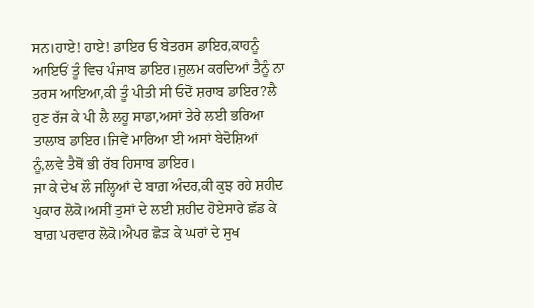ਸਨ।ਹਾਏ! ਹਾਏ! ਡਾਇਰ ਓ ਬੇਤਰਸ ਡਾਇਰ,ਕਾਹਨੂੰ ਆਇਓਂ ਤੂੰ ਵਿਚ ਪੰਜਾਬ ਡਾਇਰ।ਜ਼ੁਲਮ ਕਰਦਿਆਂ ਤੈਨੂੰ ਨਾ ਤਰਸ ਆਇਆ,ਕੀ ਤੂੰ ਪੀਤੀ ਸੀ ਓਦੋਂ ਸ਼ਰਾਬ ਡਾਇਰ?ਲੈ ਹੁਣ ਰੱਜ ਕੇ ਪੀ ਲੈ ਲਹੂ ਸਾਡਾ,ਅਸਾਂ ਤੇਰੇ ਲਈ ਭਰਿਆ ਤਾਲਾਬ ਡਾਇਰ।ਜਿਵੇਂ ਮਾਰਿਆ ਈ ਅਸਾਂ ਬੇਦੋਸ਼ਿਆਂ ਨੂੰ,ਲਵੇ ਤੈਥੋਂ ਭੀ ਰੱਬ ਹਿਸਾਬ ਡਾਇਰ।
ਜਾ ਕੇ ਦੇਖ ਲੌ ਜਲ੍ਹਿਆਂ ਦੇ ਬਾਗ਼ ਅੰਦਰ,ਕੀ ਕੁਝ ਰਹੇ ਸ਼ਹੀਦ ਪੁਕਾਰ ਲੋਕੋ।ਅਸੀਂ ਤੁਸਾਂ ਦੇ ਲਈ ਸ਼ਹੀਦ ਹੋਏਸਾਰੇ ਛੱਡ ਕੇ ਬਾਗ਼ ਪਰਵਾਰ ਲੋਕੋ।ਐਪਰ ਛੋੜ ਕੇ ਘਰਾਂ ਦੇ ਸੁਖ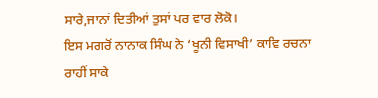ਸਾਰੇ,ਜਾਨਾਂ ਦਿਤੀਆਂ ਤੁਸਾਂ ਪਰ ਵਾਰ ਲੋਕੋ।
ਇਸ ਮਗਰੋਂ ਨਾਨਾਕ ਸਿੰਘ ਨੇ ‘ਖੂਨੀ ਵਿਸਾਖੀ’ ਕਾਵਿ ਰਚਨਾ ਰਾਹੀਂ ਸਾਕੇ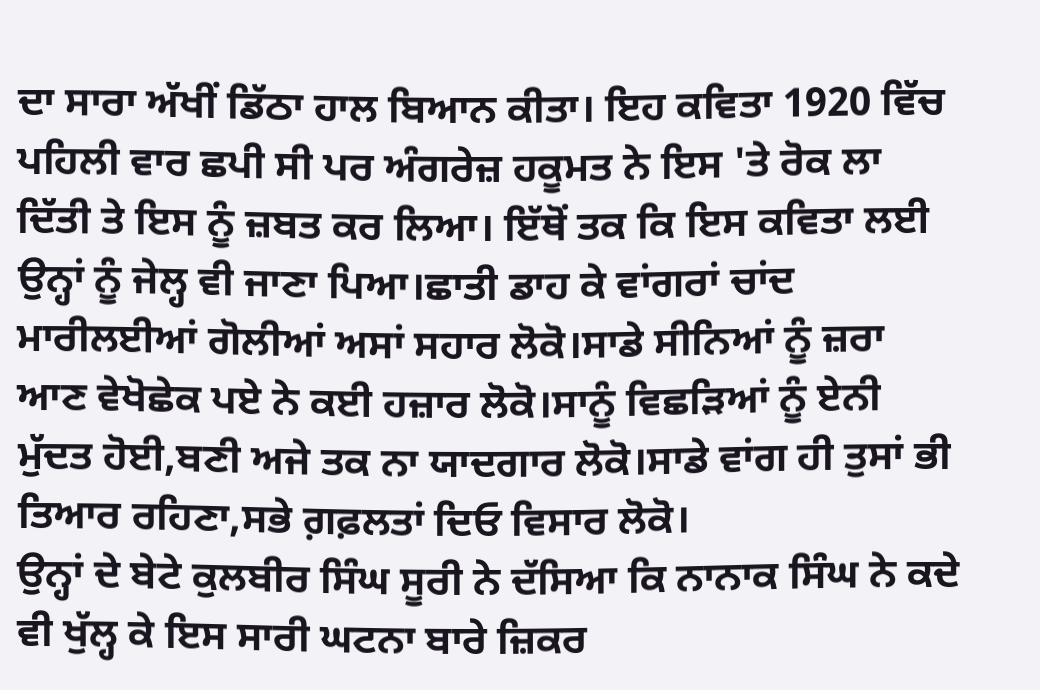ਦਾ ਸਾਰਾ ਅੱਖੀਂ ਡਿੱਠਾ ਹਾਲ ਬਿਆਨ ਕੀਤਾ। ਇਹ ਕਵਿਤਾ 1920 ਵਿੱਚ ਪਹਿਲੀ ਵਾਰ ਛਪੀ ਸੀ ਪਰ ਅੰਗਰੇਜ਼ ਹਕੂਮਤ ਨੇ ਇਸ 'ਤੇ ਰੋਕ ਲਾ ਦਿੱਤੀ ਤੇ ਇਸ ਨੂੰ ਜ਼ਬਤ ਕਰ ਲਿਆ। ਇੱਥੋਂ ਤਕ ਕਿ ਇਸ ਕਵਿਤਾ ਲਈ ਉਨ੍ਹਾਂ ਨੂੰ ਜੇਲ੍ਹ ਵੀ ਜਾਣਾ ਪਿਆ।ਛਾਤੀ ਡਾਹ ਕੇ ਵਾਂਗਰਾਂ ਚਾਂਦ ਮਾਰੀਲਈਆਂ ਗੋਲੀਆਂ ਅਸਾਂ ਸਹਾਰ ਲੋਕੋ।ਸਾਡੇ ਸੀਨਿਆਂ ਨੂੰ ਜ਼ਰਾ ਆਣ ਵੇਖੋਛੇਕ ਪਏ ਨੇ ਕਈ ਹਜ਼ਾਰ ਲੋਕੋ।ਸਾਨੂੰ ਵਿਛੜਿਆਂ ਨੂੰ ਏਨੀ ਮੁੱਦਤ ਹੋਈ,ਬਣੀ ਅਜੇ ਤਕ ਨਾ ਯਾਦਗਾਰ ਲੋਕੋ।ਸਾਡੇ ਵਾਂਗ ਹੀ ਤੁਸਾਂ ਭੀ ਤਿਆਰ ਰਹਿਣਾ,ਸਭੇ ਗ਼ਫ਼ਲਤਾਂ ਦਿਓ ਵਿਸਾਰ ਲੋਕੋ।
ਉਨ੍ਹਾਂ ਦੇ ਬੇਟੇ ਕੁਲਬੀਰ ਸਿੰਘ ਸੂਰੀ ਨੇ ਦੱਸਿਆ ਕਿ ਨਾਨਾਕ ਸਿੰਘ ਨੇ ਕਦੇ ਵੀ ਖੁੱਲ੍ਹ ਕੇ ਇਸ ਸਾਰੀ ਘਟਨਾ ਬਾਰੇ ਜ਼ਿਕਰ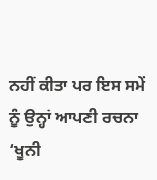ਨਹੀਂ ਕੀਤਾ ਪਰ ਇਸ ਸਮੇਂ ਨੂੰ ਉਨ੍ਹਾਂ ਆਪਣੀ ਰਚਨਾ ‘ਖੂਨੀ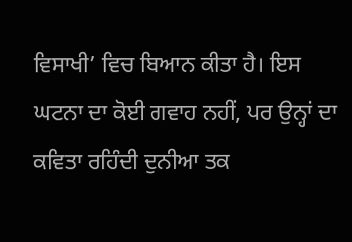ਵਿਸਾਖੀ’ ਵਿਚ ਬਿਆਨ ਕੀਤਾ ਹੈ। ਇਸ ਘਟਨਾ ਦਾ ਕੋਈ ਗਵਾਹ ਨਹੀਂ, ਪਰ ਉਨ੍ਹਾਂ ਦਾ ਕਵਿਤਾ ਰਹਿੰਦੀ ਦੁਨੀਆ ਤਕ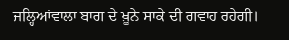ਜਲ੍ਹਿਆਂਵਾਲਾ ਬਾਗ ਦੇ ਖ਼ੂਨੇ ਸਾਕੇ ਦੀ ਗਵਾਹ ਰਹੇਗੀ।